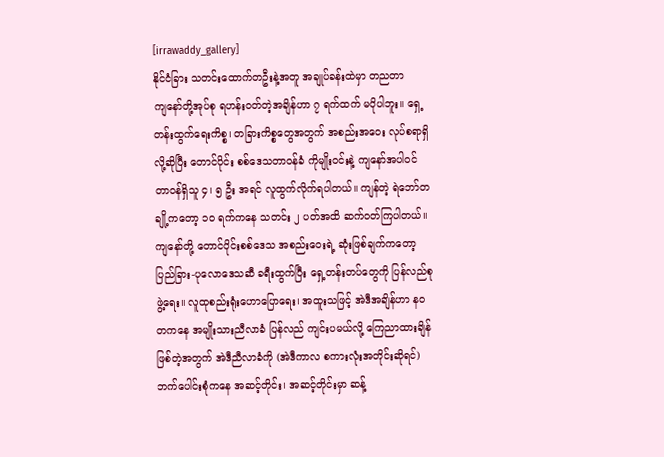[irrawaddy_gallery]
နိုင်ငံခြား သတင်းထောက်တဦးနဲ့အတူ အချုပ်ခန်းထဲမှာ တညတာ
ကျနော်တို့အုပ်စု ရဟန်းဝတ်တဲ့အချိန်ဟာ ၇ ရက်ထက် မပိုပါဘူး။ ရှေ့တန်းထွက်ရေးကိစ္စ၊ တခြားကိစ္စတွေအတွက် အစည်းအဝေး လုပ်စရာရှိလို့ဆိုပြီး တောင်ပိုင်း စစ်ဒေသတာဝန်ခံ ကိုမျိုးဝင်းနဲ့ ကျနော်အပါဝင် တာဝန်ရှိသူ ၄၊ ၅ ဦး အရင် လူထွက်လိုက်ရပါတယ်။ ကျန်တဲ့ ရဲဘော်တချို့ကတော့ ၁၀ ရက်ကနေ သတင်း ၂ ပတ်အထိ ဆက်ဝတ်ကြပါတယ်။
ကျနော်တို့ တောင်ပိုင်းစစ်ဒေသ အစည်းဝေးရဲ့ ဆုံးဖြစ်ချက်ကတော့ ပြည်ခြား-ပုလောဒေသဆီ ခရီးထွက်ပြီး ရှေ့တန်းတပ်တွေကို ပြန်လည်စုဖွဲ့ရေး။ လူထုစည်းရုံးဟောပြောရေး၊ အထူးသဖြင့် အဲဒီအချိန်ဟာ နဝတကနေ အမျိုးသားညီလာခံ ပြန်လည် ကျင်းပမယ်လို့ ကြေညာထားချိန်ဖြစ်တဲ့အတွက် အဲဒီညီလာခံကို (အဲဒီကာလ စကားလုံးအတိုင်းဆိုရင်) ဘက်ပေါင်းစုံကနေ အဆင့်တိုင်း၊ အဆင့်တိုင်းမှာ ဆန့်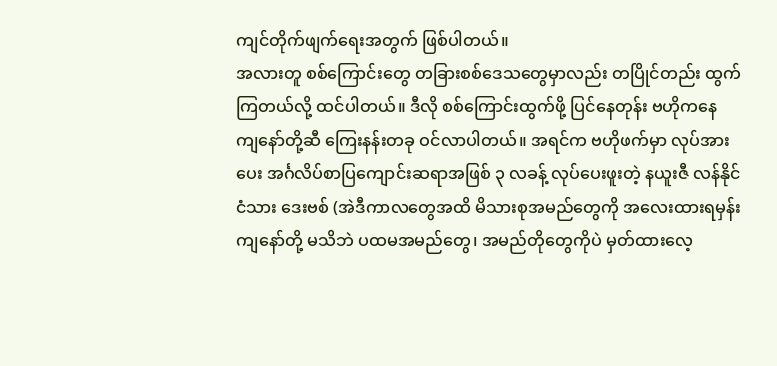ကျင်တိုက်ဖျက်ရေးအတွက် ဖြစ်ပါတယ်။
အလားတူ စစ်ကြောင်းတွေ တခြားစစ်ဒေသတွေမှာလည်း တပြိုင်တည်း ထွက်ကြတယ်လို့ ထင်ပါတယ်။ ဒီလို စစ်ကြောင်းထွက်ဖို့ ပြင်နေတုန်း ဗဟိုကနေ ကျနော်တို့ဆီ ကြေးနန်းတခု ဝင်လာပါတယ်။ အရင်က ဗဟိုဖက်မှာ လုပ်အားပေး အင်္ဂလိပ်စာပြကျောင်းဆရာအဖြစ် ၃ လခန့် လုပ်ပေးဖူးတဲ့ နယူးဇီ လန်နိုင်ငံသား ဒေးဗစ် (အဲဒီကာလတွေအထိ မိသားစုအမည်တွေကို အလေးထားရမှန်း ကျနော်တို့ မသိဘဲ ပထမအမည်တွေ၊ အမည်တိုတွေကိုပဲ မှတ်ထားလေ့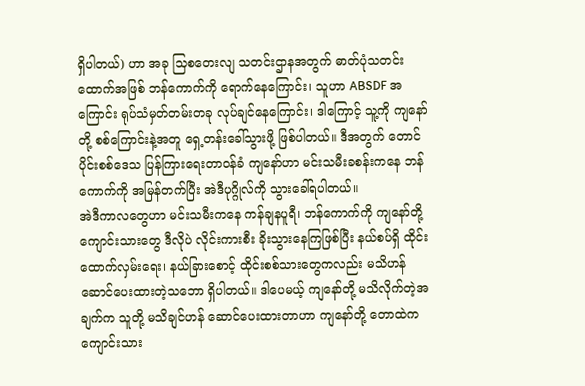ရှိပါတယ်) ဟာ အခု သြစတေးလျ သတင်းဌာနအတွက် ဓာတ်ပုံသတင်းထောက်အဖြစ် ဘန်ကောက်ကို ရောက်နေကြောင်း၊ သူဟာ ABSDF အကြောင်း ရုပ်သံမှတ်တမ်းတခု လုပ်ချင်နေကြောင်း၊ ဒါကြောင့် သူ့ကို ကျနော်တို့ စစ်ကြောင်းနဲ့အတူ ရှေ့တန်းခေါ်သွားဖို့ ဖြစ်ပါတယ်။ ဒီအတွက် တောင်ပိုင်းစစ်ဒေသ ပြန်ကြားရေးတာဝန်ခံ ကျနော်ဟာ မင်းသမီးခစန်းကနေ ဘန်ကောက်ကို အမြန်တက်ပြီး အဲဒီပုဂ္ဂိုလ်ကို သွားခေါ်ရပါတယ်။
အဲဒီကာလတွေဟာ မင်းသမီးကနေ ကန်ချနပူရီ၊ ဘန်ကောက်ကို ကျနော်တို့ ကျောင်းသားတွေ ဒီလိုပဲ လိုင်းကားစီး ခိုးသွားနေကြဖြစ်ပြီး နယ်စပ်ရှိ ထိုင်းထောက်လှမ်းရေး၊ နယ်ခြားစောင့် ထိုင်းစစ်သားတွေကလည်း မသိဟန် ဆောင်ပေးထားတဲ့သဘော ရှိပါတယ်။ ဒါပေမယ့် ကျနော်တို့ မသိလိုက်တဲ့အချက်က သူတို့ မသိချင်ဟန် ဆောင်ပေးထားတာဟာ ကျနော်တို့ တောထဲက ကျောင်းသား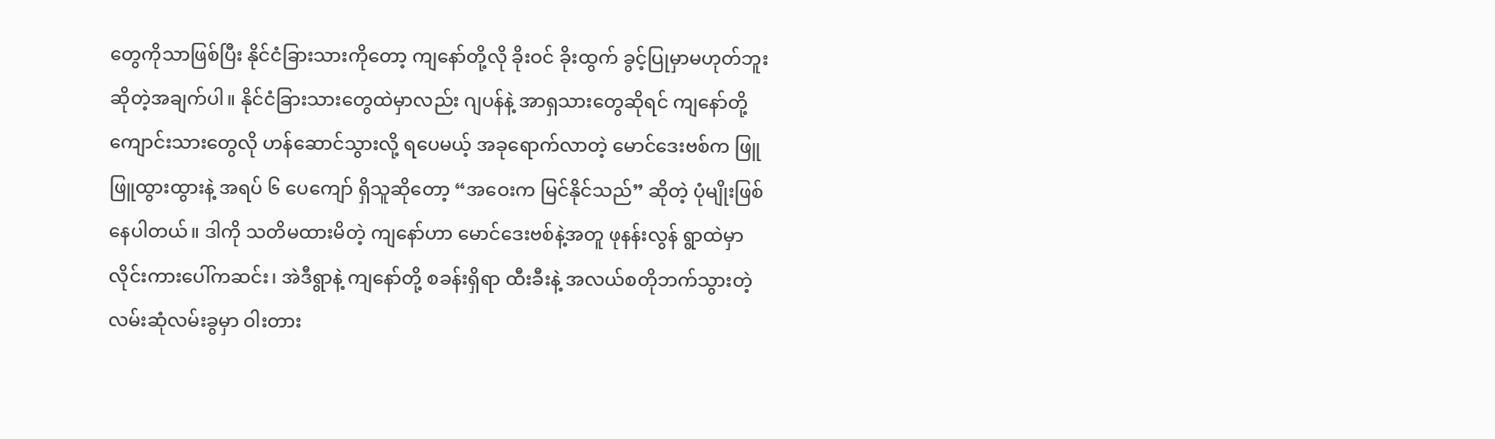တွေကိုသာဖြစ်ပြီး နိုင်ငံခြားသားကိုတော့ ကျနော်တို့လို ခိုးဝင် ခိုးထွက် ခွင့်ပြုမှာမဟုတ်ဘူး ဆိုတဲ့အချက်ပါ။ နိုင်ငံခြားသားတွေထဲမှာလည်း ဂျပန်နဲ့ အာရှသားတွေဆိုရင် ကျနော်တို့ ကျောင်းသားတွေလို ဟန်ဆောင်သွားလို့ ရပေမယ့် အခုရောက်လာတဲ့ မောင်ဒေးဗစ်က ဖြူဖြူထွားထွားနဲ့ အရပ် ၆ ပေကျော် ရှိသူဆိုတော့ “အဝေးက မြင်နိုင်သည်” ဆိုတဲ့ ပုံမျိုးဖြစ်နေပါတယ်။ ဒါကို သတိမထားမိတဲ့ ကျနော်ဟာ မောင်ဒေးဗစ်နဲ့အတူ ဖုနန်းလွန် ရွာထဲမှာ လိုင်းကားပေါ်ကဆင်း၊ အဲဒီရွာနဲ့ ကျနော်တို့ စခန်းရှိရာ ထီးခီးနဲ့ အလယ်စတိုဘက်သွားတဲ့ လမ်းဆုံလမ်းခွမှာ ဝါးတား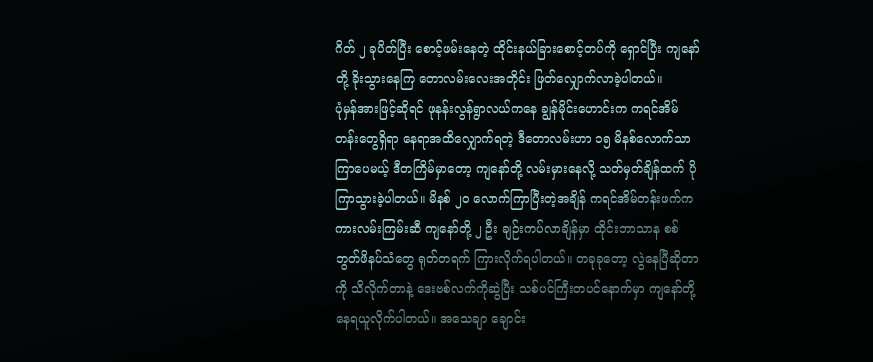ဂိတ် ၂ ခုပိတ်ပြီး စောင့်ဖမ်းနေတဲ့ ထိုင်းနယ်ခြားစောင့်တပ်ကို ရှောင်ပြီး ကျနော်တို့ ခိုးသွားနေကြ တောလမ်းလေးအတိုင်း ဖြတ်လျှောက်လာခဲ့ပါတယ်။
ပုံမှန်အားဖြင့်ဆိုရင် ဖုနန်းလွန်ရွာလယ်ကနေ ချွန်မိုင်းဟောင်းက ကရင်အိမ်တန်းတွေရှိရာ နေရာအထိလျှောက်ရတဲ့ ဒီတောလမ်းဟာ ၁၅ မိနစ်လောက်သာ ကြာပေမယ့် ဒီတကြိမ်မှာတော့ ကျနော်တို့ လမ်းမှားနေလို့ သတ်မှတ်ချိန်ထက် ပိုကြာသွားခဲ့ပါတယ်။ မိနစ် ၂၀ လောက်ကြာပြီးတဲ့အချိန် ကရင်အိမ်တန်းဖက်က ကားလမ်းကြမ်းဆီ ကျနော်တို့ ၂ ဦး ချဉ်းကပ်လာချိန်မှာ ထိုင်းဘာသာန စစ်ဘွတ်ဖိနပ်သံတွေ ရုတ်တရက် ကြားလိုက်ရပါတယ်။ တခုခုတော့ လွဲနေပြီဆိုတာကို သိလိုက်တာနဲ့ ဒေးဗစ်လက်ကိုဆွဲပြီး သစ်ပင်ကြီးတပင်နောက်မှာ ကျနော်တို့ နေရယူလိုက်ပါတယ်။ အသေချာ ချောင်း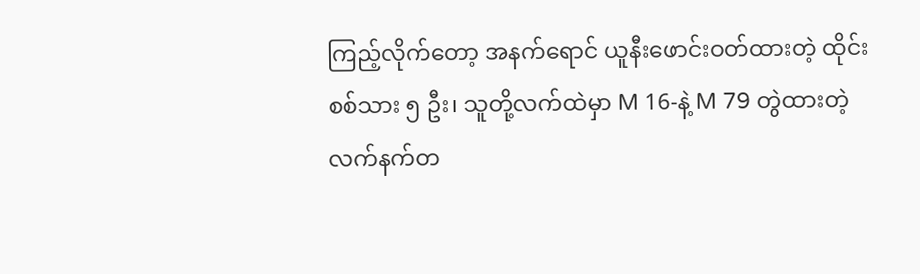ကြည့်လိုက်တော့ အနက်ရောင် ယူနီးဖောင်းဝတ်ထားတဲ့ ထိုင်းစစ်သား ၅ ဦး၊ သူတို့လက်ထဲမှာ M 16-နဲ့ M 79 တွဲထားတဲ့ လက်နက်တ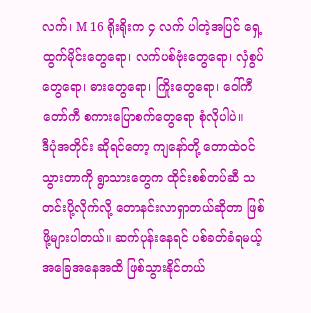လက်၊ M 16 ရိုးရိုးက ၄ လက် ပါတဲ့အပြင် ရှေ့ထွက်မိုင်းတွေရော၊ လက်ပစ်ဗုံးတွေရော၊ လှံစွပ်တွေရော၊ ဓားတွေရော၊ ကြိုးတွေရော၊ ဝေါ်ကီတော်ကီ စကားပြောစက်တွေရော စုံလိုပါပဲ။
ဒီပုံအတိုင်း ဆိုရင်တော့ ကျနော်တို့ တောထဲဝင်သွားတာကို ရွာသားတွေက ထိုင်းစစ်တပ်ဆီ သတင်းပို့လိုက်လို့ တောနင်းလာရှာတယ်ဆိုတာ ဖြစ်ဖို့များပါတယ်။ ဆက်ပုန်းနေရင် ပစ်ခတ်ခံရမယ့် အခြေအနေအထိ ဖြစ်သွားနိုင်တယ်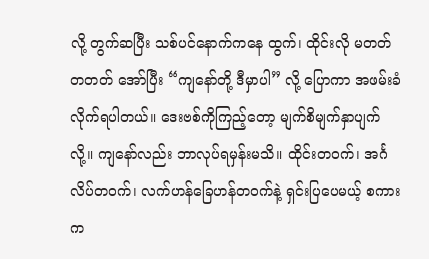လို့ တွက်ဆပြီး သစ်ပင်နောက်ကနေ ထွက်၊ ထိုင်းလို မတတ်တတတ် အော်ပြီး “ကျနော်တို့ ဒီမှာပါ” လို့ ပြောကာ အဖမ်းခံလိုက်ရပါတယ်။ ဒေးဗစ်ကိုကြည့်တော့ မျက်စိမျက်နှာပျက်လို့။ ကျနော်လည်း ဘာလုပ်ရမှန်းမသိ။ ထိုင်းတဝက်၊ အင်္ဂလိပ်တဝက်၊ လက်ဟန်ခြေဟန်တဝက်နဲ့ ရှင်းပြပေမယ့် စကားက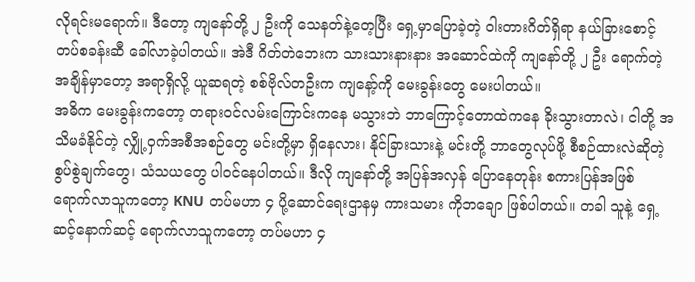လိုရင်းမရောက်။ ဒီတော့ ကျနော်တို့ ၂ ဦးကို သေနတ်နဲ့တေ့ပြီး ရှေ့မှာပြောခဲ့တဲ့ ဝါးတားဂိတ်ရှိရာ နယ်ခြားစောင့် တပ်စခန်းဆီ ခေါ်လာခဲ့ပါတယ်။ အဲဒီ ဂိတ်တဲဘေးက သားသားနားနား အဆောင်ထဲကို ကျနော်တို့ ၂ ဦး ရောက်တဲ့အချိန်မှာတော့ အရာရှိလို့ ယူဆရတဲ့ စစ်ဗိုလ်တဦးက ကျနော့်ကို မေးခွန်းတွေ မေးပါတယ်။
အဓိက မေးခွန်းကတော့ တရားဝင်လမ်းကြောင်းကနေ မသွားဘဲ ဘာကြောင့်တောထဲကနေ ခိုးသွားတာလဲ၊ ငါတို့ အသိမခံနိုင်တဲ့ လျှို့ဝှက်အစီအစဉ်တွေ မင်းတို့မှာ ရှိနေလား၊ နိုင်ခြားသားနဲ့ မင်းတို့ ဘာတွေလုပ်ဖို့ စီစဉ်ထားလဲဆိုတဲ့ စွပ်စွဲချက်တွေ၊ သံသယတွေ ပါဝင်နေပါတယ်။ ဒီလို ကျနော်တို့ အပြန်အလှန် ပြောနေတုန်း စကားပြန်အဖြစ် ရောက်လာသူကတော့ KNU တပ်မဟာ ၄ ပို့ဆောင်ရေးဌာနမှ ကားသမား ကိုဘချော ဖြစ်ပါတယ်။ တခါ သူနဲ့ ရှေ့ဆင့်နောက်ဆင့် ရောက်လာသူကတော့ တပ်မဟာ ၄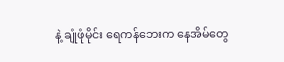နဲ့ ချုံဖုံမိုင်း ရေကန်ဘေးက နေအိမ်တွေ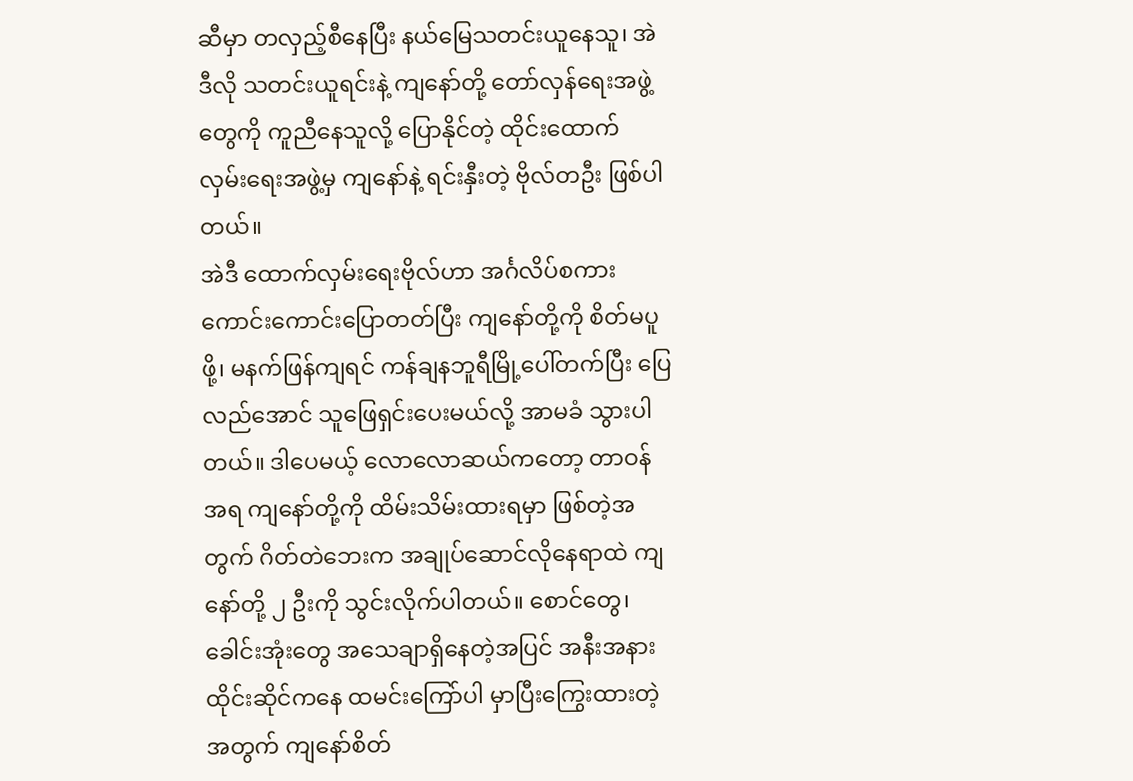ဆီမှာ တလှည့်စီနေပြီး နယ်မြေသတင်းယူနေသူ၊ အဲဒီလို သတင်းယူရင်းနဲ့ ကျနော်တို့ တော်လှန်ရေးအဖွဲ့တွေကို ကူညီနေသူလို့ ပြောနိုင်တဲ့ ထိုင်းထောက် လှမ်းရေးအဖွဲ့မှ ကျနော်နဲ့ ရင်းနှီးတဲ့ ဗိုလ်တဦး ဖြစ်ပါတယ်။
အဲဒီ ထောက်လှမ်းရေးဗိုလ်ဟာ အင်္ဂလိပ်စကား ကောင်းကောင်းပြောတတ်ပြီး ကျနော်တို့ကို စိတ်မပူဖို့၊ မနက်ဖြန်ကျရင် ကန်ချနဘူရီမြို့ပေါ်တက်ပြီး ပြေလည်အောင် သူဖြေရှင်းပေးမယ်လို့ အာမခံ သွားပါတယ်။ ဒါပေမယ့် လောလောဆယ်ကတော့ တာဝန်အရ ကျနော်တို့ကို ထိမ်းသိမ်းထားရမှာ ဖြစ်တဲ့အတွက် ဂိတ်တဲဘေးက အချုပ်ဆောင်လိုနေရာထဲ ကျနော်တို့ ၂ ဦးကို သွင်းလိုက်ပါတယ်။ စောင်တွေ၊ ခေါင်းအုံးတွေ အသေချာရှိနေတဲ့အပြင် အနီးအနား ထိုင်းဆိုင်ကနေ ထမင်းကြော်ပါ မှာပြီးကြွေးထားတဲ့အတွက် ကျနော်စိတ်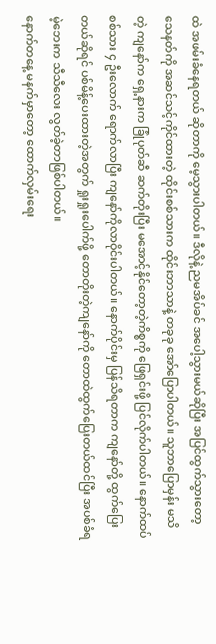ထဲ အဖမ်းခံနေရတယ် ဆိုတာကို မေ့သွားပါတယ်။ ဒီလိုနဲ့ ညမအိပ်ခင် အပေါ့သွားမယ်ဆိုပြီး အပြင်ထွက်သွားတော့ သေနတ်ကို အဆင်သင့်ကိုင်ထားတဲ့ ထိုင်းစစ်သားက ထိုင်းဘာသာနဲ့ တခုခု အော်ပြောပါတယ်။ သူဘာပြောမှန်း မသိတဲ့ ကျနော်က ရှေ့နားက ခြုံပုတ်ဆီ ဆက်တိုးပြီး မအောင့်နိုင်တော့တဲ့ကိစ္စကို ဖြေရှင်းဖို့ ပြင်လိုက်ပါတယ်။ နောက်ထပ် စစ်သား ၄ ဦးလောက် ရောက်လာပြီး ကျနော်ကိုလာဝိုင်းပါတယ်။ နောက်ပိုင်းမှ ပြန်သိရတာက ကျနော်တို့ ထွက်ပြေးတယ်ဆိုရင် ပစ်မိန့်ပေးထားတဲ့အတွက် ရှုးရှုးပေါက်ဖို့ တောတိုးတဲ့ကျနော်ကို တောထဲထွက်ပြေးတယ်ထင်ပြီး အပစ်ခံရမဲ့ဘေးက သီသီလေး လွတ်ခဲ့တာဖြစ်ပါတယ်။
နောက်တနေ့ မနက်မှာတော့ ထောက်လှမ်းရေး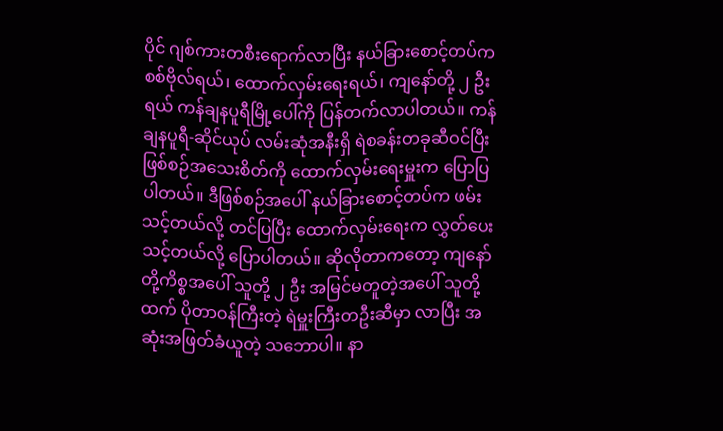ပိုင် ဂျစ်ကားတစီးရောက်လာပြီး နယ်ခြားစောင့်တပ်က စစ်ဗိုလ်ရယ်၊ ထောက်လှမ်းရေးရယ်၊ ကျနော်တို့ ၂ ဦးရယ် ကန်ချနပူရီမြို့ပေါ်ကို ပြန်တက်လာပါတယ်။ ကန်ချနပူရီ-ဆိုင်ယုပ် လမ်းဆုံအနီးရှိ ရဲစခန်းတခုဆီဝင်ပြီး ဖြစ်စဉ်အသေးစိတ်ကို ထောက်လှမ်းရေးမှူးက ပြောပြပါတယ်။ ဒီဖြစ်စဉ်အပေါ် နယ်ခြားစောင့်တပ်က ဖမ်းသင့်တယ်လို့ တင်ပြပြီး ထောက်လှမ်းရေးက လွှတ်ပေးသင့်တယ်လို့ ပြောပါတယ်။ ဆိုလိုတာကတော့ ကျနော်တို့ကိစ္စအပေါ် သူတို့ ၂ ဦး အမြင်မတူတဲ့အပေါ် သူတို့ထက် ပိုတာဝန်ကြီးတဲ့ ရဲမှူးကြီးတဦးဆီမှာ လာပြီး အဆုံးအဖြတ်ခံယူတဲ့ သဘောပါ။ နာ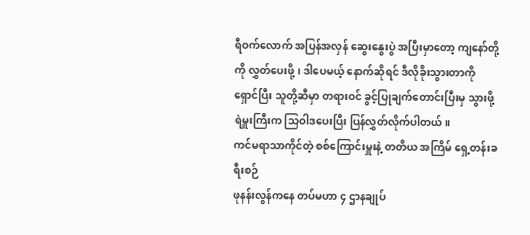ရီဝက်လောက် အပြန်အလှန် ဆွေးနွေးပွဲ အပြီးမှာတော့ ကျနော်တို့ကို လွှတ်ပေးဖို့၊ ဒါပေမယ့် နောက်ဆိုရင် ဒီလိုခိုးသွားတာကို ရှောင်ပြီး သူတို့ဆီမှာ တရားဝင် ခွင့်ပြုချက်တောင်းပြီးမှ သွားဖို့ ရဲမှူးကြီးက သြဝါဒပေးပြီး ပြန်လွှတ်လိုက်ပါတယ်။
ကင်မရာသာကိုင်တဲ့ စစ်ကြောင်းမှူးနဲ့ တတိယ အကြိမ် ရှေ့တန်းခရီးစဉ်
ဖုနန်းလွန်ကနေ တပ်မဟာ ၄ ဌာနချုပ်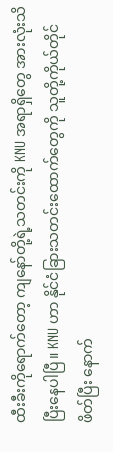ထီးခီးကိုရောက်တော့ ကျနော်တို့ရဲ့သတင်းကို KNU အရာရှိတွေ အားလုံးသိပြီးနေပါပြီ။ KNU ဟာ နိုင်ငံခြားသတင်းထောက်တွေကို သူတို့ကိုယ်တိုင် ဖိတ်ပြီး နောက်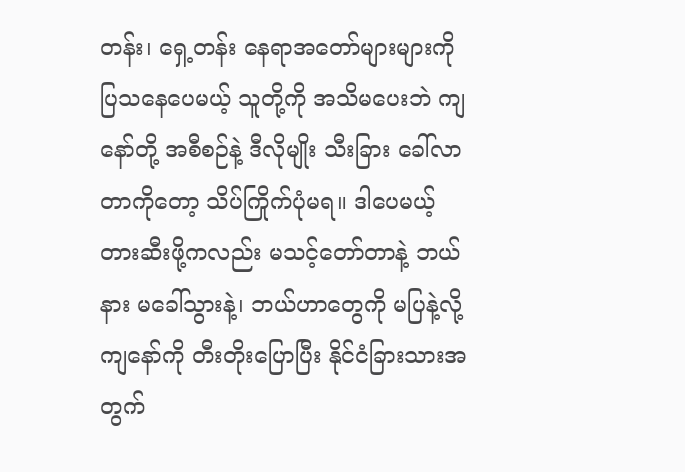တန်း၊ ရှေ့တန်း နေရာအတော်များများကို ပြသနေပေမယ့် သူတို့ကို အသိမပေးဘဲ ကျနော်တို့ အစီစဉ်နဲ့ ဒီလိုမျိုး သီးခြား ခေါ်လာတာကိုတော့ သိပ်ကြိုက်ပုံမရ။ ဒါပေမယ့် တားဆီးဖို့ကလည်း မသင့်တော်တာနဲ့ ဘယ်နား မခေါ်သွားနဲ့၊ ဘယ်ဟာတွေကို မပြနဲ့လို့ ကျနော်ကို တီးတိုးပြောပြီး နိုင်ငံခြားသားအတွက်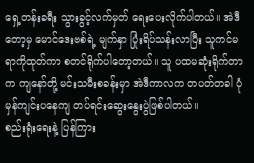ရှေ့တန်းခရီး သွားခွင့်လက်မှတ် ရေးပေးလိုက်ပါတယ်။ အဲဒီတော့မှ မောင်ဒေးဗစ်ရဲ့ မျက်နှာ ပြုံးရိပ်သန်းလာပြီး သူကင်မရာကိုထုတ်ကာ စတင်ရိုက်ပါတော့တယ်။ သူ ပထမဆုံးရိုက်တာက ကျနော်တို့ မင်းသမီးစခန်းမှာ အဲဒီကာလက တပတ်တခါ ပုံမှန်ကျင်းပနေကျ တပ်ရင်းဆွေးနွေးပွဲဖြစ်ပါတယ်။
စည်းရုံးရေးနဲ့ ပြန်ကြား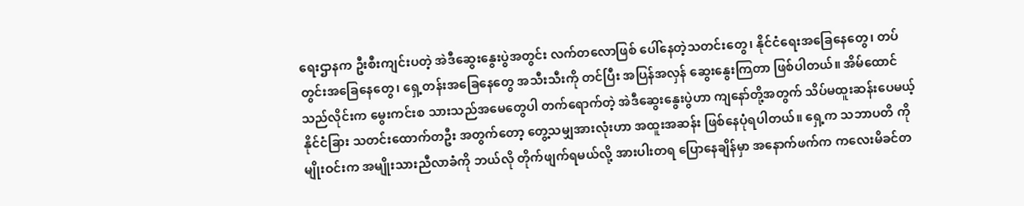ရေးဌာနက ဦးစီးကျင်းပတဲ့ အဲဒီဆွေးနွေးပွဲအတွင်း လက်တလောဖြစ် ပေါ်နေတဲ့သတင်းတွေ၊ နိုင်ငံရေးအခြေနေတွေ၊ တပ်တွင်းအခြေနေတွေ၊ ရှေ့တန်းအခြေနေတွေ အသီးသီးကို တင်ပြီး အပြန်အလှန် ဆွေးနွေးကြတာ ဖြစ်ပါတယ်။ အိမ်ထောင်သည်လိုင်းက မွေးကင်းစ သားသည်အမေတွေပါ တက်ရောက်တဲ့ အဲဒီဆွေးနွေးပွဲဟာ ကျနော်တို့အတွက် သိပ်မထူးဆန်းပေမယ့် နိုင်ငံခြား သတင်းထောက်တဦး အတွက်တော့ တွေ့သမျှအားလုံးဟာ အထူးအဆန်း ဖြစ်နေပုံရပါတယ်။ ရှေ့က သဘာပတိ ကိုမျိုးဝင်းက အမျိုးသားညီလာခံကို ဘယ်လို တိုက်ဖျက်ရမယ်လို့ အားပါးတရ ပြောနေချိန်မှာ အနောက်ဖက်က ကလေးမိခင်တ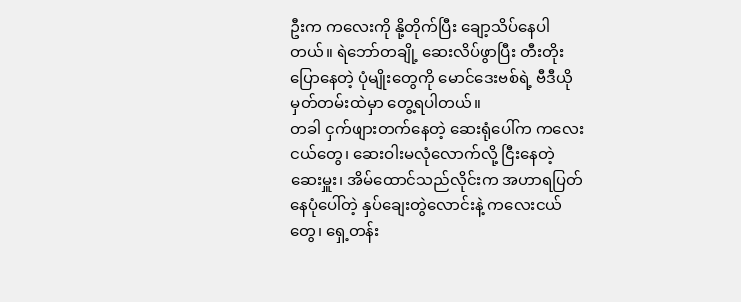ဦးက ကလေးကို နို့တိုက်ပြီး ချော့သိပ်နေပါတယ်။ ရဲဘော်တချို့ ဆေးလိပ်ဖွာပြီး တီးတိုးပြောနေတဲ့ ပုံမျိုးတွေကို မောင်ဒေးဗစ်ရဲ့ ဗီဒီယိုမှတ်တမ်းထဲမှာ တွေ့ရပါတယ်။
တခါ ငှက်ဖျားတက်နေတဲ့ ဆေးရုံပေါ်က ကလေးငယ်တွေ၊ ဆေးဝါးမလုံလောက်လို့ ငြီးနေတဲ့ ဆေးမှူး၊ အိမ်ထောင်သည်လိုင်းက အဟာရပြတ်နေပုံပေါ်တဲ့ နှပ်ချေးတွဲလောင်းနဲ့ ကလေးငယ်တွေ၊ ရှေ့တန်း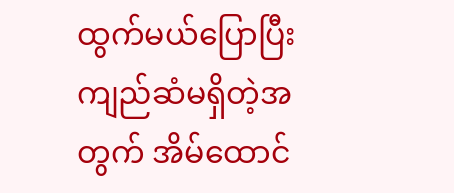ထွက်မယ်ပြောပြီး ကျည်ဆံမရှိတဲ့အတွက် အိမ်ထောင်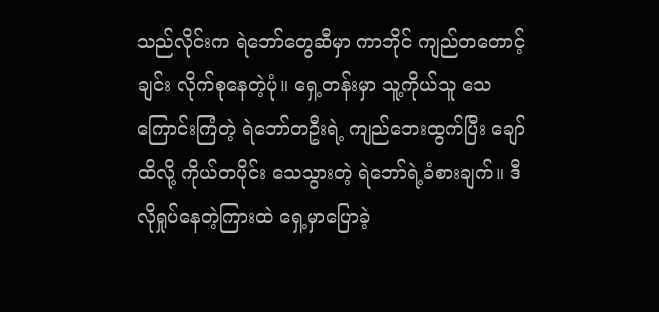သည်လိုင်းက ရဲဘော်တွေဆီမှာ ကာဘိုင် ကျည်တတောင့်ချင်း လိုက်စုနေတဲ့ပုံ။ ရှေ့တန်းမှာ သူ့ကိုယ်သူ သေကြောင်းကြံတဲ့ ရဲဘော်တဦးရဲ့ ကျည်ဘေးထွက်ပြီး ချော်ထိလို့ ကိုယ်တပိုင်း သေသွားတဲ့ ရဲဘော်ရဲ့ခံစားချက်။ ဒီလိုရှုပ်နေတဲ့ကြားထဲ ရှေ့မှာပြောခဲ့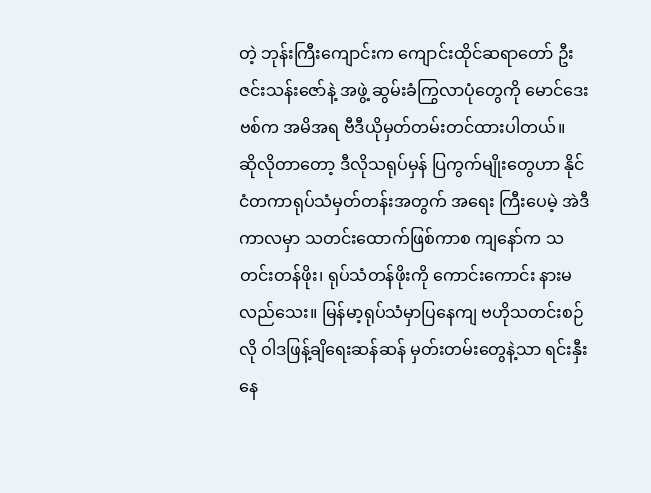တဲ့ ဘုန်းကြီးကျောင်းက ကျောင်းထိုင်ဆရာတော် ဦးဇင်းသန်းဇော်နဲ့ အဖွဲ့ ဆွမ်းခံကြွလာပုံတွေကို မောင်ဒေးဗစ်က အမိအရ ဗီဒီယိုမှတ်တမ်းတင်ထားပါတယ်။
ဆိုလိုတာတော့ ဒီလိုသရုပ်မှန် ပြကွက်မျိုးတွေဟာ နိုင်ငံတကာရုပ်သံမှတ်တန်းအတွက် အရေး ကြီးပေမဲ့ အဲဒီကာလမှာ သတင်းထောက်ဖြစ်ကာစ ကျနော်က သတင်းတန်ဖိုး၊ ရုပ်သံတန်ဖိုးကို ကောင်းကောင်း နားမလည်သေး။ မြန်မာ့ရုပ်သံမှာပြနေကျ ဗဟိုသတင်းစဉ်လို ဝါဒဖြန့်ချိရေးဆန်ဆန် မှတ်းတမ်းတွေနဲ့သာ ရင်းနှီးနေ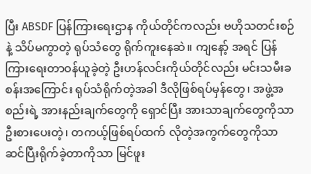ပြီး ABSDF ပြန်ကြားရေးဌာန ကိုယ်တိုင်ကလည်း ဗဟိုသတင်းစဉ်နဲ့ သိပ်မကွာတဲ့ ရုပ်သံတွေ ရိုက်ကူးနေဆဲ။ ကျနော့် အရင် ပြန်ကြားရေးတာဝန်ယူခဲ့တဲ့ ဦးဟန်လင်းကိုယ်တိုင်လည်း မင်းသမီးခစန်းအကြောင်း ရုပ်သံရိုက်တဲ့အခါ ဒီလိုဖြစ်ရပ်မှန်တွေ၊ အဖွဲ့အစည်းရဲ့ အားနည်းချက်တွေကို ရှောင်ပြီး အားသာချက်တွေကိုသာ ဦးစားပေးတဲ့၊ တကယ့်ဖြစ်ရပ်ထက် လိုတဲ့အကွက်တွေကိုသာ ဆင်ပြီးရိုက်ခဲ့တာကိုသာ မြင်ဖူး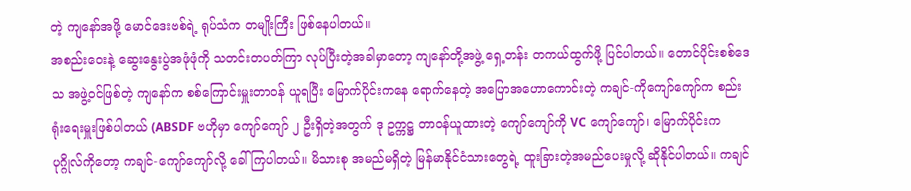တဲ့ ကျနော်အဖို့ မောင်ဒေးဗစ်ရဲ့ ရုပ်သံက တမျိုးကြီး ဖြစ်နေပါတယ်။
အစည်းဝေးနဲ့ ဆွေးနွေးပွဲအဖုံဖုံကို သတင်းတပတ်ကြာ လုပ်ပြီးတဲ့အခါမှာတော့ ကျနော်တို့အဖွဲ့ ရှေ့တန်း တကယ်ထွက်ဖို့ ပြင်ပါတယ်။ တောင်ပိုင်းစစ်ဒေသ အဖွဲ့ဝင်ဖြစ်တဲ့ ကျနော်က စစ်ကြောင်းမှူးတာဝန် ယူရပြီး မြောက်ပိုင်းကနေ ရောက်နေတဲ့ အပြောအဟောကောင်းတဲ့ ကချင်-ကိုကျော်ကျော်က စည်းရုံးရေးမှူးဖြစ်ပါတယ် (ABSDF ဗဟိုမှာ ကျော်ကျော် ၂ ဦးရှိတဲ့အတွက် ဒု ဥက္ကဋ္ဌ တာဝန်ယူထားတဲ့ ကျော်ကျော်ကို VC ကျော်ကျော်၊ မြောက်ပိုင်းက ပုဂ္ဂိုလ်ကိုတော့ ကချင်-ကျော်ကျော်လို့ ခေါ်ကြပါတယ်။ မိသားစု အမည်မရှိတဲ့ မြန်မာနိုင်ငံသားတွေရဲ့ ထူးခြားတဲ့အမည်ပေးမှုလို့ ဆိုနိုင်ပါတယ်။ ကချင်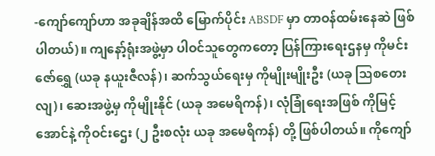-ကျော်ကျော်ဟာ အခုချိန်အထိ မြောက်ပိုင်း ABSDF မှာ တာဝန်ထမ်းနေဆဲ ဖြစ်ပါတယ်)။ ကျနော့်ရုံးအဖွဲ့မှာ ပါဝင်သူတွေကတော့ ပြန်ကြားရေးဌနမှ ကိုမင်းဇော်ရွှေ (ယခု နယူးဇီလန်)၊ ဆက်သွယ်ရေးမှ ကိုမျိုးမျိုးဦး (ယခု သြစတေးလျ)၊ ဆေးအဖွဲ့မှ ကိုမျိုးနိုင် (ယခု အမေရိကန်)၊ လုံခြုံရေးအဖြစ် ကိုမြင့်အောင်နဲ့ ကိုဝင်းဌေး (၂ ဦးစလုံး ယခု အမေရိကန်) တို့ ဖြစ်ပါတယ်။ ကိုကျော်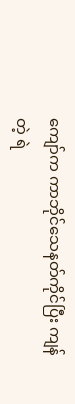ကျော်က ကာဘိုင်သေနတ်ကိုင်ပြီး ကျန်တဲ့ ရဲ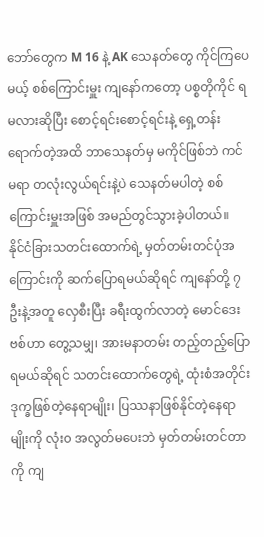ဘော်တွေက M 16 နဲ့ AK သေနတ်တွေ ကိုင်ကြပေမယ့် စစ်ကြောင်းမှူး ကျနော်ကတော့ ပစ္စတိုကိုင် ရမလားဆိုပြီး စောင့်ရင်းစောင့်ရင်းနဲ့ ရှေ့တန်းရောက်တဲ့အထိ ဘာသေနတ်မှ မကိုင်ဖြစ်ဘဲ ကင်မရာ တလုံးလွယ်ရင်းနဲ့ပဲ သေနတ်မပါတဲ့ စစ်ကြောင်းမှူးအဖြစ် အမည်တွင်သွားခဲ့ပါတယ်။
နိုင်ငံခြားသတင်းထောက်ရဲ့ မှတ်တမ်းတင်ပုံအကြောင်းကို ဆက်ပြောရမယ်ဆိုရင် ကျနော်တို့ ၇ ဦးနဲ့အတူ လှေစီးပြီး ခရီးထွက်လာတဲ့ မောင်ဒေးဗစ်ဟာ တွေ့သမျှ၊ အားမနာတမ်း တည့်တည့်ပြောရမယ်ဆိုရင် သတင်းထောက်တွေရဲ့ ထုံးစံအတိုင်း ဒုက္ခဖြစ်တဲ့နေရာမျိုး၊ ပြဿနာဖြစ်နိုင်တဲ့နေရာမျိုးကို လုံး၀ အလွတ်မပေးဘဲ မှတ်တမ်းတင်တာကို ကျ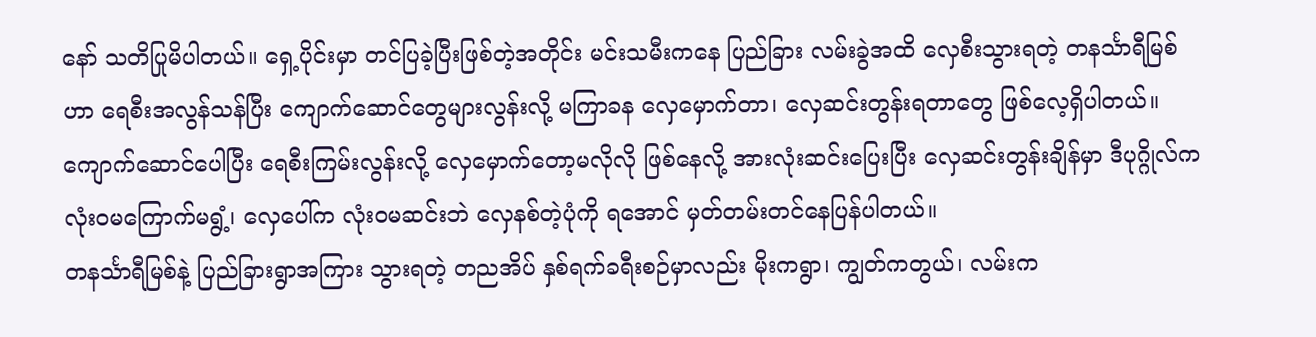နော် သတိပြုမိပါတယ်။ ရှေ့ပိုင်းမှာ တင်ပြခဲ့ပြီးဖြစ်တဲ့အတိုင်း မင်းသမီးကနေ ပြည်ခြား လမ်းခွဲအထိ လှေစီးသွားရတဲ့ တနင်္သာရီမြစ်ဟာ ရေစီးအလွန်သန်ပြီး ကျောက်ဆောင်တွေများလွန်းလို့ မကြာခန လှေမှောက်တာ၊ လှေဆင်းတွန်းရတာတွေ ဖြစ်လေ့ရှိပါတယ်။ ကျောက်ဆောင်ပေါပြီး ရေစီးကြမ်းလွန်းလို့ လှေမှောက်တော့မလိုလို ဖြစ်နေလို့ အားလုံးဆင်းပြေးပြီး လှေဆင်းတွန်းချိန်မှာ ဒီပုဂ္ဂိုလ်က လုံးဝမကြောက်မရွံ့၊ လှေပေါ်က လုံးဝမဆင်းဘဲ လှေနစ်တဲ့ပုံကို ရအောင် မှတ်တမ်းတင်နေပြန်ပါတယ်။
တနင်္သာရီမြစ်နဲ့ ပြည်ခြားရွာအကြား သွားရတဲ့ တညအိပ် နှစ်ရက်ခရီးစဉ်မှာလည်း မိုးကရွာ၊ ကျွတ်ကတွယ်၊ လမ်းက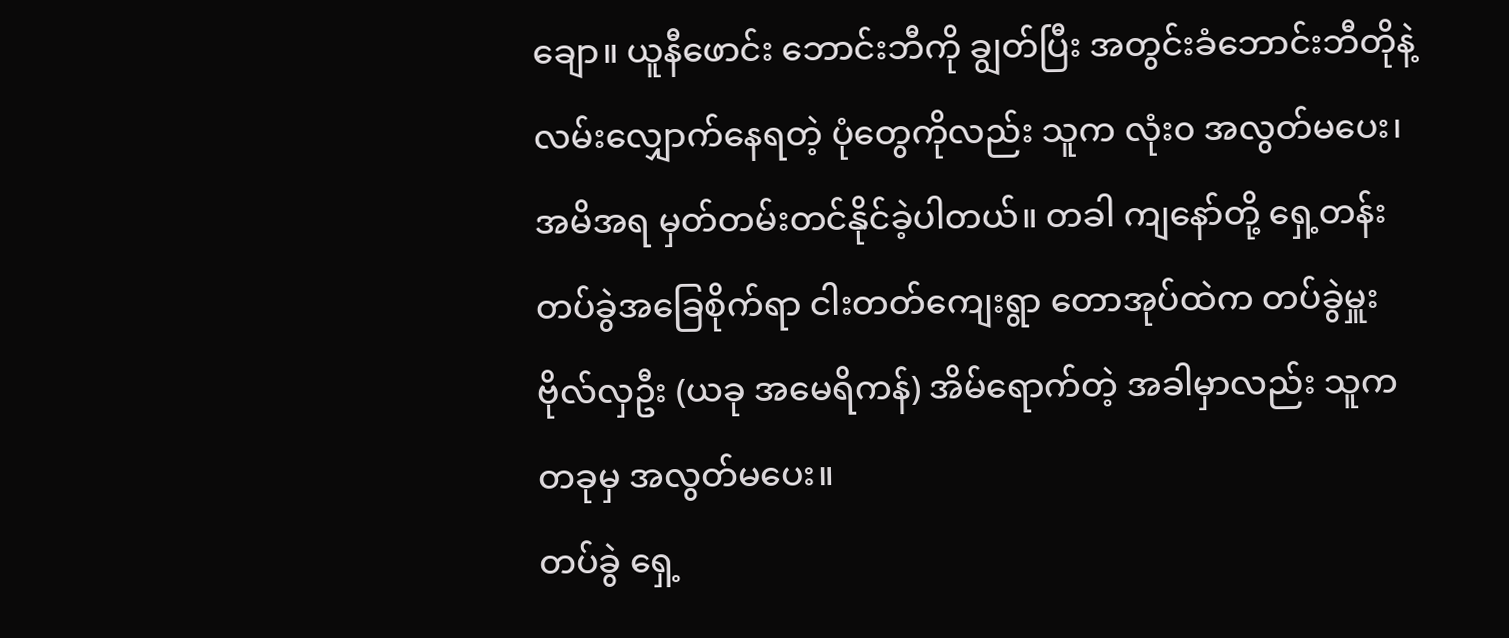ချော။ ယူနီဖောင်း ဘောင်းဘီကို ချွတ်ပြီး အတွင်းခံဘောင်းဘီတိုနဲ့ လမ်းလျှောက်နေရတဲ့ ပုံတွေကိုလည်း သူက လုံး၀ အလွတ်မပေး၊ အမိအရ မှတ်တမ်းတင်နိုင်ခဲ့ပါတယ်။ တခါ ကျနော်တို့ ရှေ့တန်း တပ်ခွဲအခြေစိုက်ရာ ငါးတတ်ကျေးရွာ တောအုပ်ထဲက တပ်ခွဲမှူး ဗိုလ်လှဦး (ယခု အမေရိကန်) အိမ်ရောက်တဲ့ အခါမှာလည်း သူက တခုမှ အလွတ်မပေး။
တပ်ခွဲ ရှေ့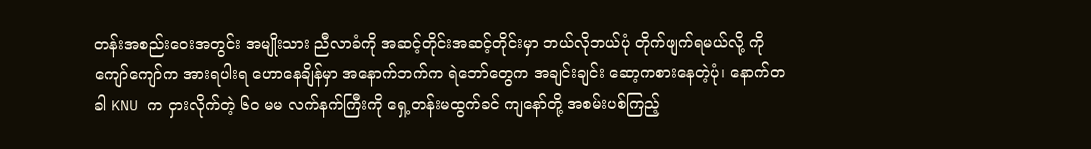တန်းအစည်းဝေးအတွင်း အမျိုးသား ညီလာခံကို အဆင့်တိုင်းအဆင့်တိုင်းမှာ ဘယ်လိုဘယ်ပုံ တိုက်ဖျက်ရမယ်လို့ ကိုကျော်ကျော်က အားရပါးရ ဟောနေချိန်မှာ အနောက်ဘက်က ရဲဘော်တွေက အချင်းချင်း ဆော့ကစားနေတဲ့ပုံ၊ နောက်တခါ KNU က ငှားလိုက်တဲ့ ၆၀ မမ လက်နက်ကြီးကို ရှေ့တန်းမထွက်ခင် ကျနော်တို့ အစမ်းပစ်ကြည့်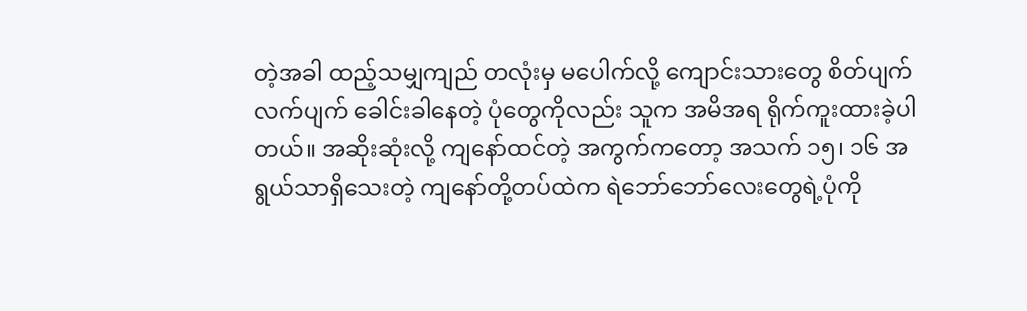တဲ့အခါ ထည့်သမျှကျည် တလုံးမှ မပေါက်လို့ ကျောင်းသားတွေ စိတ်ပျက်လက်ပျက် ခေါင်းခါနေတဲ့ ပုံတွေကိုလည်း သူက အမိအရ ရိုက်ကူးထားခဲ့ပါတယ်။ အဆိုးဆုံးလို့ ကျနော်ထင်တဲ့ အကွက်ကတော့ အသက် ၁၅၊ ၁၆ အရွယ်သာရှိသေးတဲ့ ကျနော်တို့တပ်ထဲက ရဲဘော်ဘော်လေးတွေရဲ့ပုံကို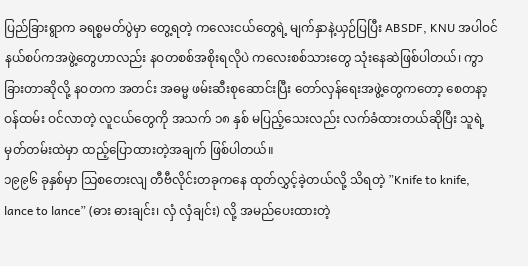ပြည်ခြားရွာက ခရစ္စမတ်ပွဲမှာ တွေ့ရတဲ့ ကလေးငယ်တွေရဲ့ မျက်နှာနဲ့ယှဉ်ပြပြီး ABSDF, KNU အပါဝင် နယ်စပ်ကအဖွဲ့တွေဟာလည်း နဝတစစ်အစိုးရလိုပဲ ကလေးစစ်သားတွေ သုံးနေဆဲဖြစ်ပါတယ်၊ ကွာခြားတာဆိုလို့ နဝတက အတင်း အဓမ္မ ဖမ်းဆီးစုဆောင်းပြီး တော်လှန်ရေးအဖွဲ့တွေကတော့ စေတနာ့ဝန်ထမ်း ဝင်လာတဲ့ လူငယ်တွေကို အသက် ၁၈ နှစ် မပြည့်သေးလည်း လက်ခံထားတယ်ဆိုပြီး သူရဲ့ မှတ်တမ်းထဲမှာ ထည့်ပြောထားတဲ့အချက် ဖြစ်ပါတယ်။
၁၉၉၆ ခုနှစ်မှာ သြစတေးလျ တီဗီလိုင်းတခုကနေ ထုတ်လွှင့်ခဲ့တယ်လို့ သိရတဲ့ ”Knife to knife, lance to lance” (ဓား ဓားချင်း၊ လှံ လှံချင်း) လို့ အမည်ပေးထားတဲ့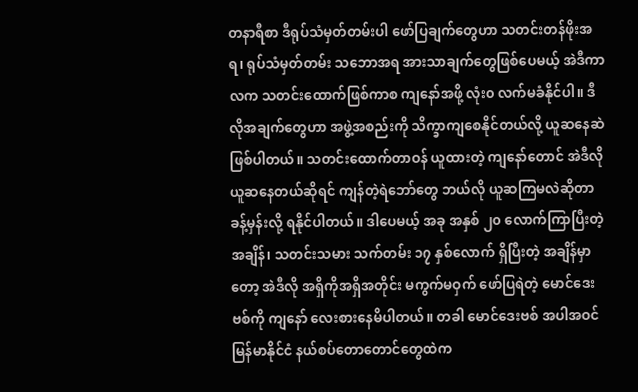တနာရီစာ ဒီရုပ်သံမှတ်တမ်းပါ ဖော်ပြချက်တွေဟာ သတင်းတန်ဖိုးအရ၊ ရုပ်သံမှတ်တမ်း သဘောအရ အားသာချက်တွေဖြစ်ပေမယ့် အဲဒီကာလက သတင်းထောက်ဖြစ်ကာစ ကျနော်အဖို့ လုံး၀ လက်မခံနိုင်ပါ။ ဒီလိုအချက်တွေဟာ အဖွဲ့အစည်းကို သိက္ခာကျစေနိုင်တယ်လို့ ယူဆနေဆဲ ဖြစ်ပါတယ်။ သတင်းထောက်တာဝန် ယူထားတဲ့ ကျနော်တောင် အဲဒီလို ယူဆနေတယ်ဆိုရင် ကျန်တဲ့ရဲဘော်တွေ ဘယ်လို ယူဆကြမလဲဆိုတာ ခန့်မှန်းလို့ ရနိုင်ပါတယ်။ ဒါပေမယ့် အခု အနှစ် ၂၀ လောက်ကြာပြီးတဲ့အချိန်၊ သတင်းသမား သက်တမ်း ၁၇ နှစ်လောက် ရှိပြီးတဲ့ အချိန်မှာတော့ အဲဒီလို အရှိကိုအရှိအတိုင်း မကွက်မဝှက် ဖော်ပြရဲတဲ့ မောင်ဒေးဗစ်ကို ကျနော် လေးစားနေမိပါတယ်။ တခါ မောင်ဒေးဗစ် အပါအဝင် မြန်မာနိုင်ငံ နယ်စပ်တောတောင်တွေထဲက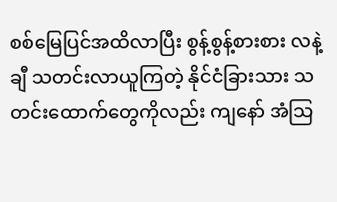စစ်မြေပြင်အထိလာပြီး စွန့်စွန့်စားစား လနဲ့ချီ သတင်းလာယူကြတဲ့ နိုင်ငံခြားသား သတင်းထောက်တွေကိုလည်း ကျနော် အံသြ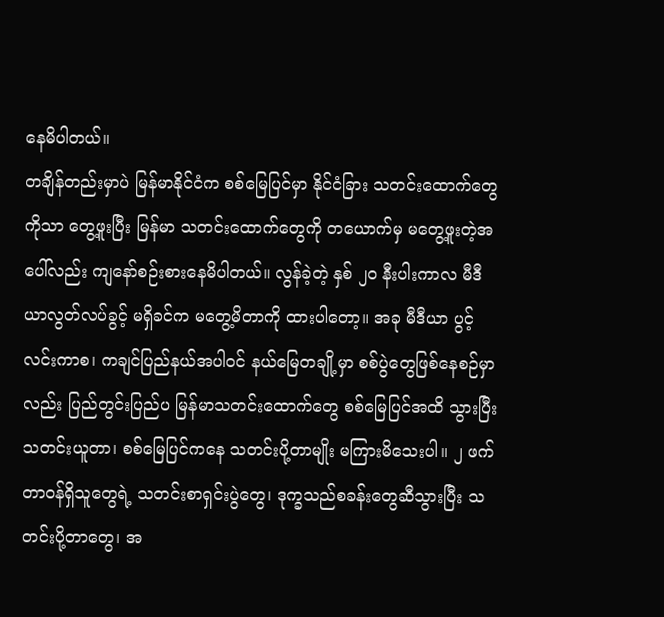နေမိပါတယ်။
တချိန်တည်းမှာပဲ မြန်မာနိုင်ငံက စစ်မြေပြင်မှာ နိုင်ငံခြား သတင်းထောက်တွေကိုသာ တွေ့ဖူးပြီး မြန်မာ သတင်းထောက်တွေကို တယောက်မှ မတွေ့ဖူးတဲ့အပေါ်လည်း ကျနော်စဉ်းစားနေမိပါတယ်။ လွန်ခဲ့တဲ့ နှစ် ၂၀ နီးပါးကာလ မီဒီယာလွတ်လပ်ခွင့် မရှိခင်က မတွေ့မိတာကို ထားပါတော့။ အခု မီဒီယာ ပွင့်လင်းကာစ၊ ကချင်ပြည်နယ်အပါဝင် နယ်မြေတချို့မှာ စစ်ပွဲတွေဖြစ်နေစဉ်မှာလည်း ပြည်တွင်းပြည်ပ မြန်မာသတင်းထောက်တွေ စစ်မြေပြင်အထိ သွားပြီးသတင်းယူတာ၊ စစ်မြေပြင်ကနေ သတင်းပို့တာမျိုး မကြားမိသေးပါ။ ၂ ဖက်တာဝန်ရှိသူတွေရဲ့ သတင်းစာရှင်းပွဲတွေ၊ ဒုက္ခသည်စခန်းတွေဆီသွားပြီး သတင်းပို့တာတွေ၊ အ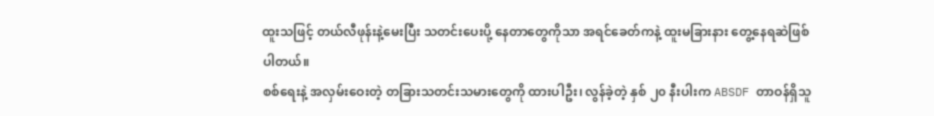ထူးသဖြင့် တယ်လီဖုန်းနဲ့မေးပြီး သတင်းပေးပို့ နေတာတွေကိုသာ အရင်ခေတ်ကနဲ့ ထူးမခြားနား တွေ့နေရဆဲဖြစ်ပါတယ်။
စစ်ရေးနဲ့ အလှမ်းဝေးတဲ့ တခြားသတင်းသမားတွေကို ထားပါဦး၊ လွန်ခဲ့တဲ့ နှစ် ၂၀ နီးပါးက ABSDF တာဝန်ရှိသူ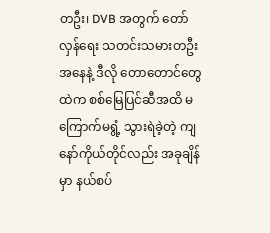တဦး၊ DVB အတွက် တော်လှန်ရေး သတင်းသမားတဦးအနေနဲ့ ဒီလို တောတောင်တွေထဲက စစ်မြေပြင်ဆီအထိ မကြောက်မရွံ့ သွားရဲခဲ့တဲ့ ကျနော်ကိုယ်တိုင်လည်း အခုချိန်မှာ နယ်စပ်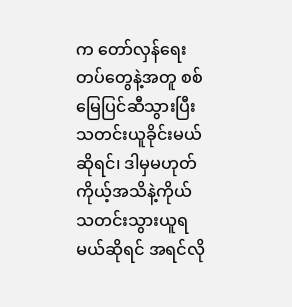က တော်လှန်ရေးတပ်တွေနဲ့အတူ စစ်မြေပြင်ဆီသွားပြီး သတင်းယူခိုင်းမယ်ဆိုရင်၊ ဒါမှမဟုတ် ကိုယ့်အသိနဲ့ကိုယ် သတင်းသွားယူရမယ်ဆိုရင် အရင်လို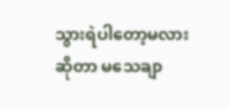သွားရဲပါတော့မလားဆိုတာ မသေချာ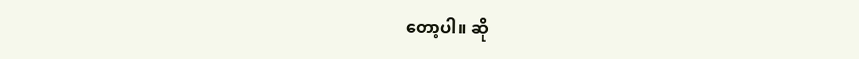တော့ပါ။ ဆို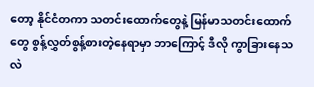တော့ နိုင်ငံတကာ သတင်းထောက်တွေနဲ့ မြန်မာသတင်းထောက်တွေ စွန့်လွှတ်စွန့်စားတဲ့နေရာမှာ ဘာကြောင့် ဒီလို ကွာခြားနေသလဲ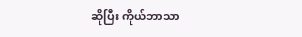ဆိုပြီး ကိုယ်ဘာသာ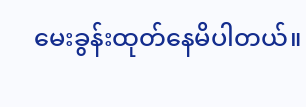မေးခွန်းထုတ်နေမိပါတယ်။